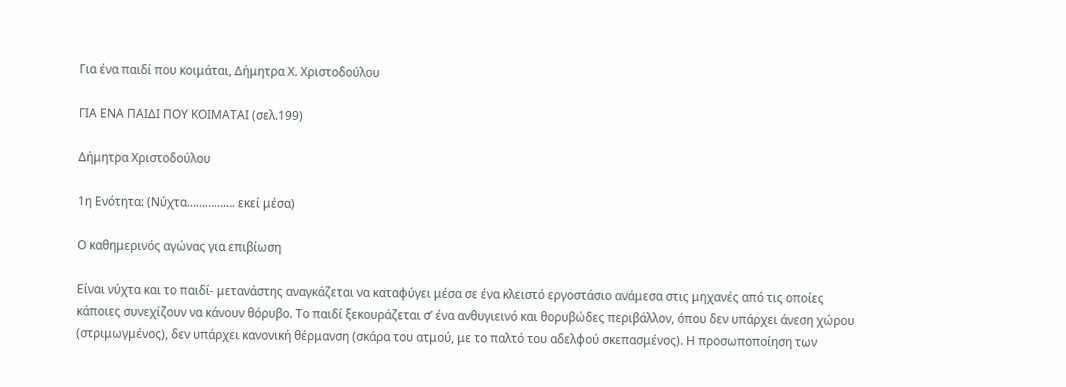Για ένα παιδί που κοιμάται, Δήμητρα Χ. Χριστοδούλου

ΓΙΑ ΕΝΑ ΠΑΙΔΙ ΠΟΥ ΚΟΙΜΑΤΑΙ (σελ.199)

Δήμητρα Χριστοδούλου

1η Ενότητα: (Νύχτα……………. εκεί μέσα)

Ο καθημερινός αγώνας για επιβίωση

Είναι νύχτα και το παιδί- μετανάστης αναγκάζεται να καταφύγει μέσα σε ένα κλειστό εργοστάσιο ανάμεσα στις μηχανές από τις οποίες κάποιες συνεχίζουν να κάνουν θόρυβο. Το παιδί ξεκουράζεται σ’ ένα ανθυγιεινό και θορυβώδες περιβάλλον, όπου δεν υπάρχει άνεση χώρου (στριμωγμένος), δεν υπάρχει κανονική θέρμανση (σκάρα του ατμού, με το παλτό του αδελφού σκεπασμένος). Η προσωποποίηση των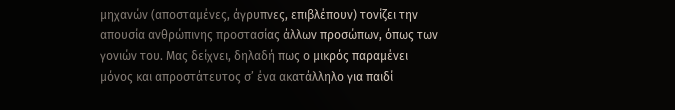μηχανών (αποσταμένες, άγρυπνες, επιβλέπουν) τονίζει την απουσία ανθρώπινης προστασίας άλλων προσώπων, όπως των γονιών του. Μας δείχνει, δηλαδή πως ο μικρός παραμένει μόνος και απροστάτευτος σ’ ένα ακατάλληλο για παιδί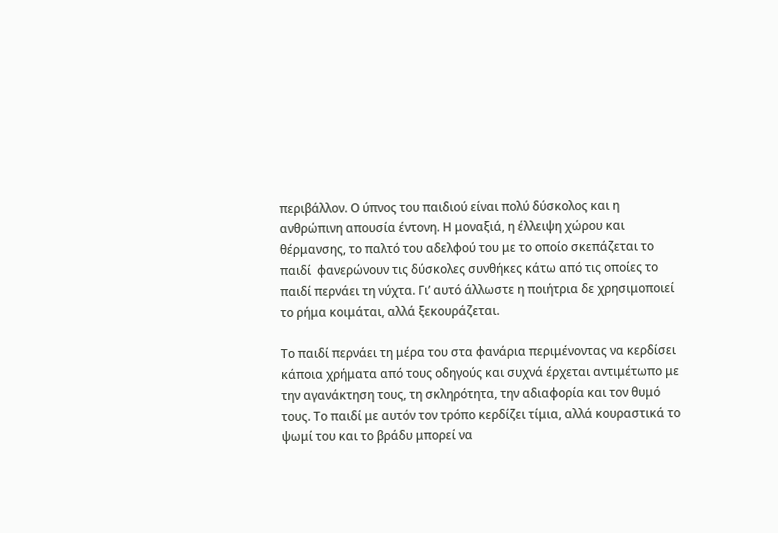περιβάλλον. Ο ύπνος του παιδιού είναι πολύ δύσκολος και η ανθρώπινη απουσία έντονη. Η μοναξιά, η έλλειψη χώρου και θέρμανσης, το παλτό του αδελφού του με το οποίο σκεπάζεται το παιδί  φανερώνουν τις δύσκολες συνθήκες κάτω από τις οποίες το παιδί περνάει τη νύχτα. Γι’ αυτό άλλωστε η ποιήτρια δε χρησιμοποιεί το ρήμα κοιμάται, αλλά ξεκουράζεται.

Το παιδί περνάει τη μέρα του στα φανάρια περιμένοντας να κερδίσει κάποια χρήματα από τους οδηγούς και συχνά έρχεται αντιμέτωπο με την αγανάκτηση τους, τη σκληρότητα, την αδιαφορία και τον θυμό τους. Το παιδί με αυτόν τον τρόπο κερδίζει τίμια, αλλά κουραστικά το ψωμί του και το βράδυ μπορεί να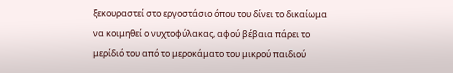ξεκουραστεί στο εργοστάσιο όπου του δίνει το δικαίωμα να κοιμηθεί ο νυχτοφύλακας, αφού βέβαια πάρει το μερίδιό του από το μεροκάματο του μικρού παιδιού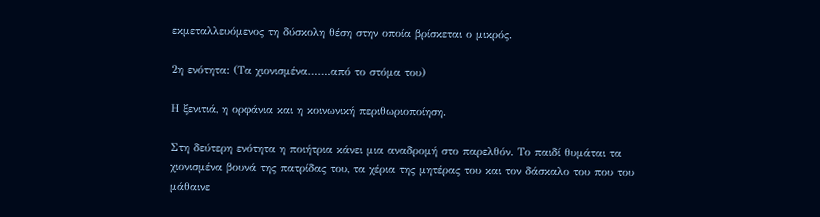εκμεταλλευόμενος τη δύσκολη θέση στην οποία βρίσκεται ο μικρός.

2η ενότητα: (Τα χιονισμένα…….από το στόμα του)

Η ξενιτιά, η ορφάνια και η κοινωνική περιθωριοποίηση.

Στη δεύτερη ενότητα η ποιήτρια κάνει μια αναδρομή στο παρελθόν. Το παιδί θυμάται τα χιονισμένα βουνά της πατρίδας του, τα χέρια της μητέρας του και τον δάσκαλο του που του μάθαινε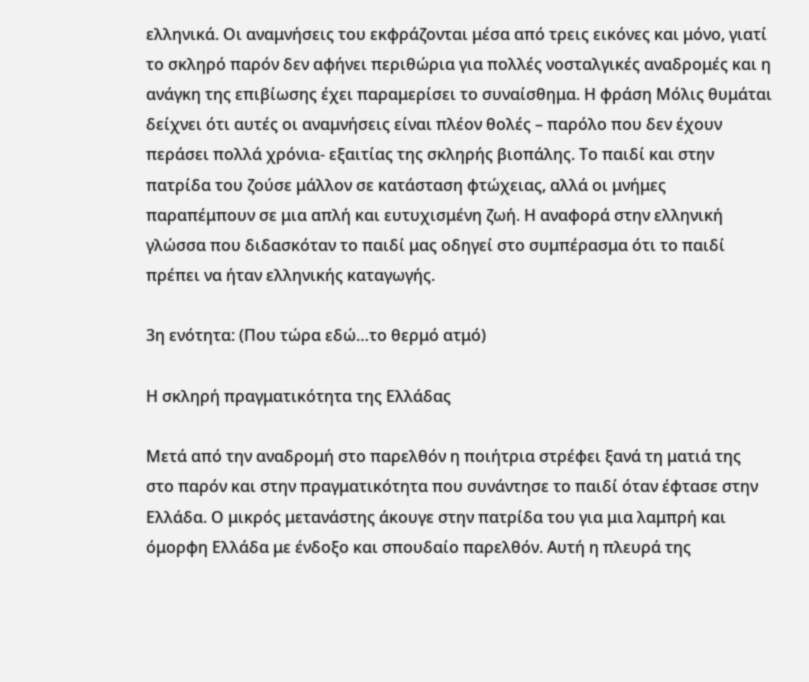ελληνικά. Οι αναμνήσεις του εκφράζονται μέσα από τρεις εικόνες και μόνο, γιατί το σκληρό παρόν δεν αφήνει περιθώρια για πολλές νοσταλγικές αναδρομές και η ανάγκη της επιβίωσης έχει παραμερίσει το συναίσθημα. Η φράση Μόλις θυμάται δείχνει ότι αυτές οι αναμνήσεις είναι πλέον θολές – παρόλο που δεν έχουν περάσει πολλά χρόνια- εξαιτίας της σκληρής βιοπάλης. Το παιδί και στην πατρίδα του ζούσε μάλλον σε κατάσταση φτώχειας, αλλά οι μνήμες παραπέμπουν σε μια απλή και ευτυχισμένη ζωή. Η αναφορά στην ελληνική γλώσσα που διδασκόταν το παιδί μας οδηγεί στο συμπέρασμα ότι το παιδί πρέπει να ήταν ελληνικής καταγωγής.

3η ενότητα: (Που τώρα εδώ…το θερμό ατμό)

Η σκληρή πραγματικότητα της Ελλάδας

Μετά από την αναδρομή στο παρελθόν η ποιήτρια στρέφει ξανά τη ματιά της στο παρόν και στην πραγματικότητα που συνάντησε το παιδί όταν έφτασε στην Ελλάδα. Ο μικρός μετανάστης άκουγε στην πατρίδα του για μια λαμπρή και όμορφη Ελλάδα με ένδοξο και σπουδαίο παρελθόν. Αυτή η πλευρά της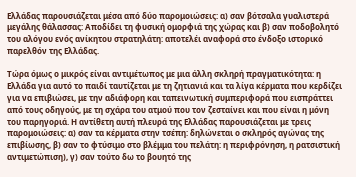Ελλάδας παρουσιάζεται μέσα από δύο παρομοιώσεις: α) σαν βότσαλα γυαλιστερά μεγάλης θάλασσας: Αποδίδει τη φυσική ομορφιά της χώρας και β) σαν ποδοβολητό του αλόγου ενός ανίκητου στρατηλάτη: αποτελέι αναφορά στο ένδοξο ιστορικό παρελθόν της Ελλάδας.

Τώρα όμως ο μικρός είναι αντιμέτωπος με μια άλλη σκληρή πραγματικότητα: η Ελλάδα για αυτό το παιδί ταυτίζεται με τη ζητιανιά και τα λίγα κέρματα που κερδίζει για να επιβιώσει, με την αδιάφορη και ταπεινωτική συμπεριφορά που εισπράττει από τους οδηγούς, με τη σχάρα του ατμού που τον ζεσταίνει και που είναι η μόνη του παρηγοριά. Η αντίθετη αυτή πλευρά της Ελλάδας παρουσιάζεται με τρεις παρομοιώσεις: α) σαν τα κέρματα στην τσέπη: δηλώνεται ο σκληρός αγώνας της επιβίωσης, β) σαν το φτύσιμο στο βλέμμα του πελάτη: η περιφρόνηση, η ρατσιστική αντιμετώπιση), γ) σαν τούτο δω το βουητό της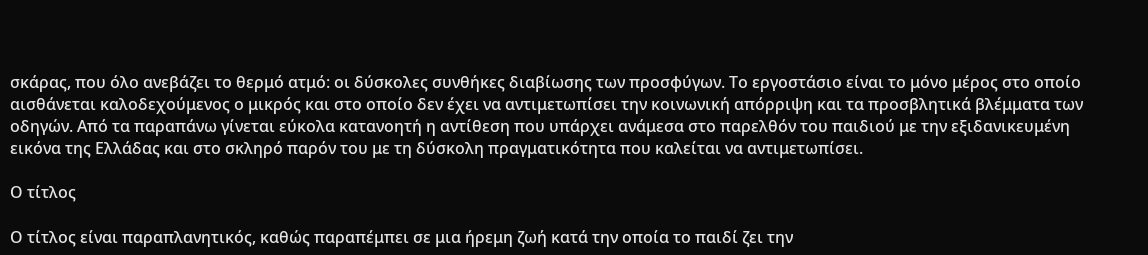σκάρας, που όλο ανεβάζει το θερμό ατμό: οι δύσκολες συνθήκες διαβίωσης των προσφύγων. Το εργοστάσιο είναι το μόνο μέρος στο οποίο αισθάνεται καλοδεχούμενος ο μικρός και στο οποίο δεν έχει να αντιμετωπίσει την κοινωνική απόρριψη και τα προσβλητικά βλέμματα των οδηγών. Από τα παραπάνω γίνεται εύκολα κατανοητή η αντίθεση που υπάρχει ανάμεσα στο παρελθόν του παιδιού με την εξιδανικευμένη εικόνα της Ελλάδας και στο σκληρό παρόν του με τη δύσκολη πραγματικότητα που καλείται να αντιμετωπίσει.

Ο τίτλος

Ο τίτλος είναι παραπλανητικός, καθώς παραπέμπει σε μια ήρεμη ζωή κατά την οποία το παιδί ζει την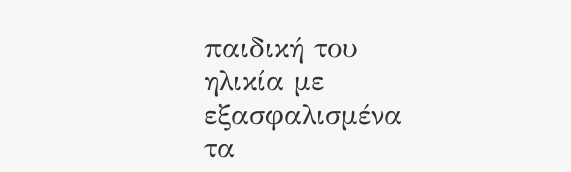παιδική του ηλικία με εξασφαλισμένα τα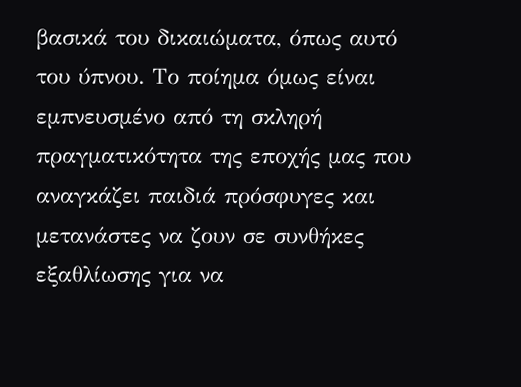βασικά του δικαιώματα, όπως αυτό του ύπνου. Το ποίημα όμως είναι εμπνευσμένο από τη σκληρή πραγματικότητα της εποχής μας που  αναγκάζει παιδιά πρόσφυγες και μετανάστες να ζουν σε συνθήκες εξαθλίωσης για να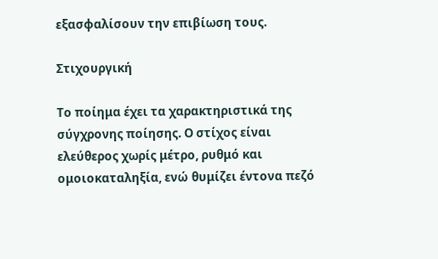εξασφαλίσουν την επιβίωση τους.

Στιχουργική

Το ποίημα έχει τα χαρακτηριστικά της σύγχρονης ποίησης. Ο στίχος είναι ελεύθερος χωρίς μέτρο, ρυθμό και ομοιοκαταληξία, ενώ θυμίζει έντονα πεζό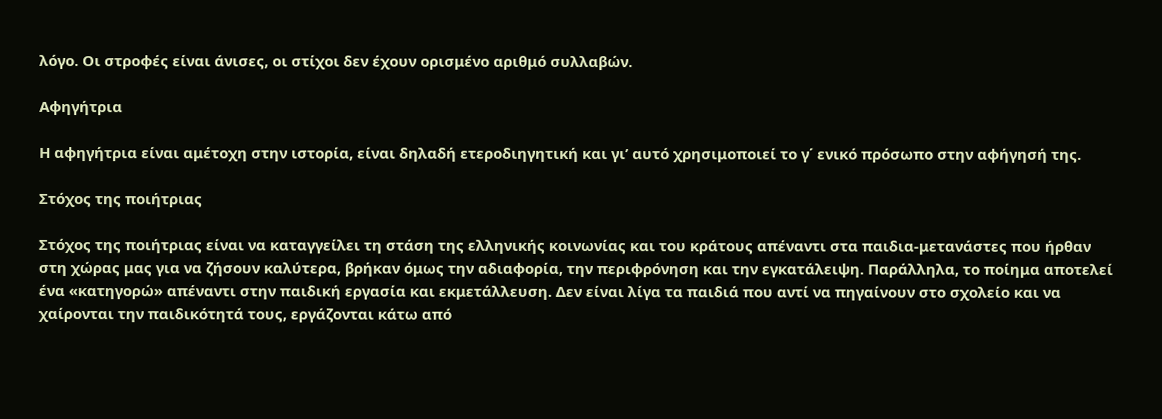λόγο. Οι στροφές είναι άνισες, οι στίχοι δεν έχουν ορισμένο αριθμό συλλαβών.

Αφηγήτρια

Η αφηγήτρια είναι αμέτοχη στην ιστορία, είναι δηλαδή ετεροδιηγητική και γι’ αυτό χρησιμοποιεί το γ΄ ενικό πρόσωπο στην αφήγησή της.

Στόχος της ποιήτριας

Στόχος της ποιήτριας είναι να καταγγείλει τη στάση της ελληνικής κοινωνίας και του κράτους απέναντι στα παιδια-μετανάστες που ήρθαν στη χώρας μας για να ζήσουν καλύτερα, βρήκαν όμως την αδιαφορία, την περιφρόνηση και την εγκατάλειψη. Παράλληλα, το ποίημα αποτελεί ένα «κατηγορώ» απέναντι στην παιδική εργασία και εκμετάλλευση. Δεν είναι λίγα τα παιδιά που αντί να πηγαίνουν στο σχολείο και να χαίρονται την παιδικότητά τους, εργάζονται κάτω από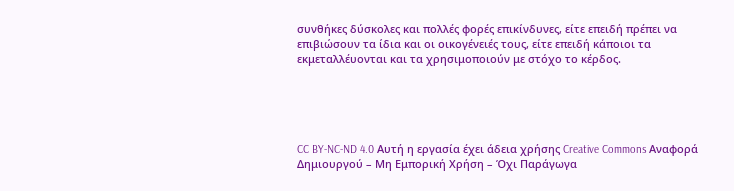συνθήκες δύσκολες και πολλές φορές επικίνδυνες, είτε επειδή πρέπει να επιβιώσουν τα ίδια και οι οικογένειές τους, είτε επειδή κάποιοι τα εκμεταλλέυονται και τα χρησιμοποιούν με στόχο το κέρδος.





CC BY-NC-ND 4.0 Αυτή η εργασία έχει άδεια χρήσης Creative Commons Αναφορά Δημιουργού – Μη Εμπορική Χρήση – Όχι Παράγωγα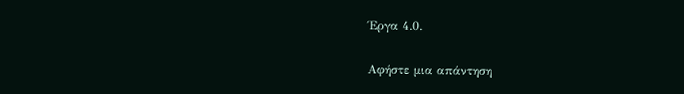Έργα 4.0.

Αφήστε μια απάντηση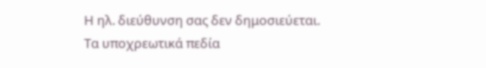Η ηλ. διεύθυνση σας δεν δημοσιεύεται. Τα υποχρεωτικά πεδία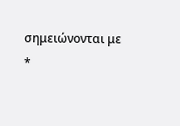σημειώνονται με *